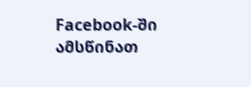Facebook-ში ამსწინათ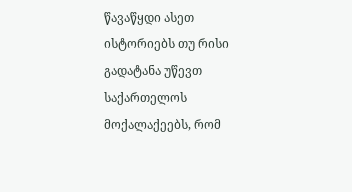წავაწყდი ასეთ ისტორიებს თუ რისი გადატანა უწევთ საქართელოს მოქალაქეებს, რომ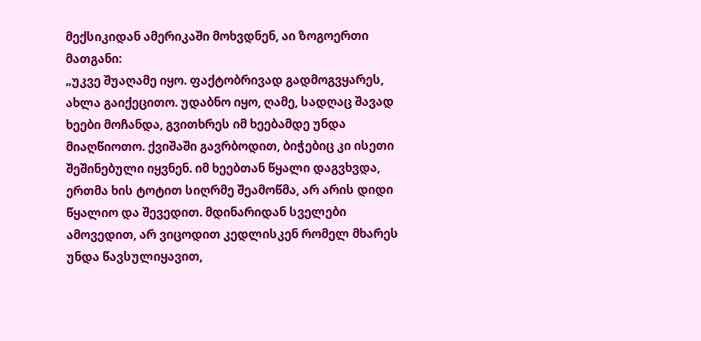მექსიკიდან ამერიკაში მოხვდნენ, აი ზოგოერთი მათგანი:
„უკვე შუაღამე იყო. ფაქტობრივად გადმოგვყარეს, ახლა გაიქეცითო. უდაბნო იყო, ღამე, სადღაც შავად ხეები მოჩანდა, გვითხრეს იმ ხეებამდე უნდა მიაღწიოთო. ქვიშაში გავრბოდით, ბიჭებიც კი ისეთი შეშინებული იყვნენ. იმ ხეებთან წყალი დაგვხვდა, ერთმა ხის ტოტით სიღრმე შეამოწმა, არ არის დიდი წყალიო და შევედით. მდინარიდან სველები ამოვედით, არ ვიცოდით კედლისკენ რომელ მხარეს უნდა წავსულიყავით,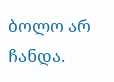ბოლო არ ჩანდა.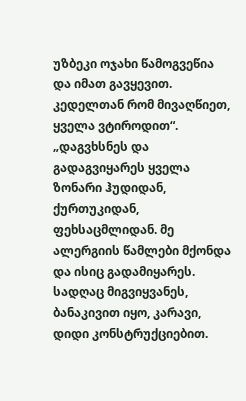უზბეკი ოჯახი წამოგვეწია და იმათ გავყევით. კედელთან რომ მივაღწიეთ, ყველა ვტიროდით“.
„დაგვხსნეს და გადაგვიყარეს ყველა ზონარი ჰუდიდან, ქურთუკიდან, ფეხსაცმლიდან. მე ალერგიის წამლები მქონდა და ისიც გადამიყარეს. სადღაც მიგვიყვანეს, ბანაკივით იყო, კარავი, დიდი კონსტრუქციებით.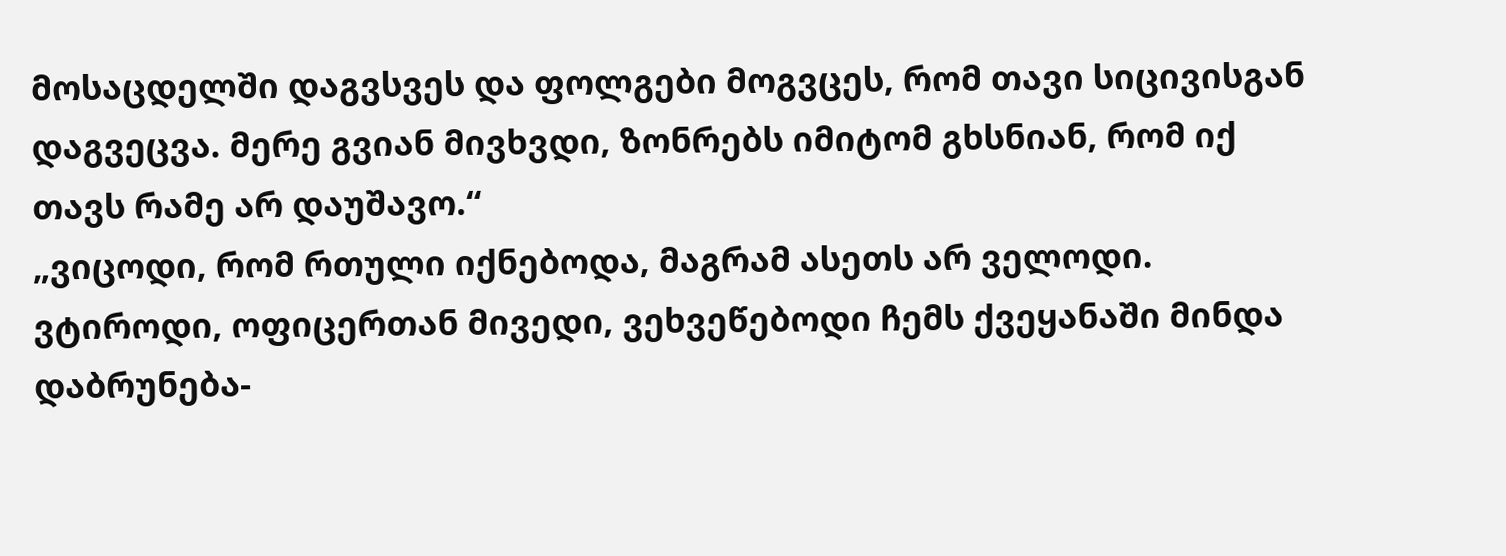მოსაცდელში დაგვსვეს და ფოლგები მოგვცეს, რომ თავი სიცივისგან დაგვეცვა. მერე გვიან მივხვდი, ზონრებს იმიტომ გხსნიან, რომ იქ თავს რამე არ დაუშავო.“
„ვიცოდი, რომ რთული იქნებოდა, მაგრამ ასეთს არ ველოდი. ვტიროდი, ოფიცერთან მივედი, ვეხვეწებოდი ჩემს ქვეყანაში მინდა დაბრუნება-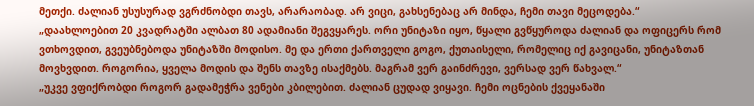მეთქი. ძალიან უსუსურად ვგრძნობდი თავს, არარაობად. არ ვიცი, გახსენებაც არ მინდა, ჩემი თავი მეცოდება.“
„დაახლოებით 20 კვადრატში ალბათ 80 ადამიანი შეგვყარეს. ორი უნიტაზი იყო, წყალი გვწყუროდა ძალიან და ოფიცერს რომ ვთხოვდით, გვეუბნებოდა უნიტაზში მოდისო. მე და ერთი ქართველი გოგო, ქუთაისელი, რომელიც იქ გავიცანი, უნიტაზთან მოვხვდით. როგორია, ყველა მოდის და შენს თავზე ისაქმებს. მაგრამ ვერ გაინძრევი, ვერსად ვერ წახვალ.“
„უკვე ვფიქრობდი როგორ გადამეჭრა ვენები კბილებით. ძალიან ცუდად ვიყავი. ჩემი ოცნების ქვეყანაში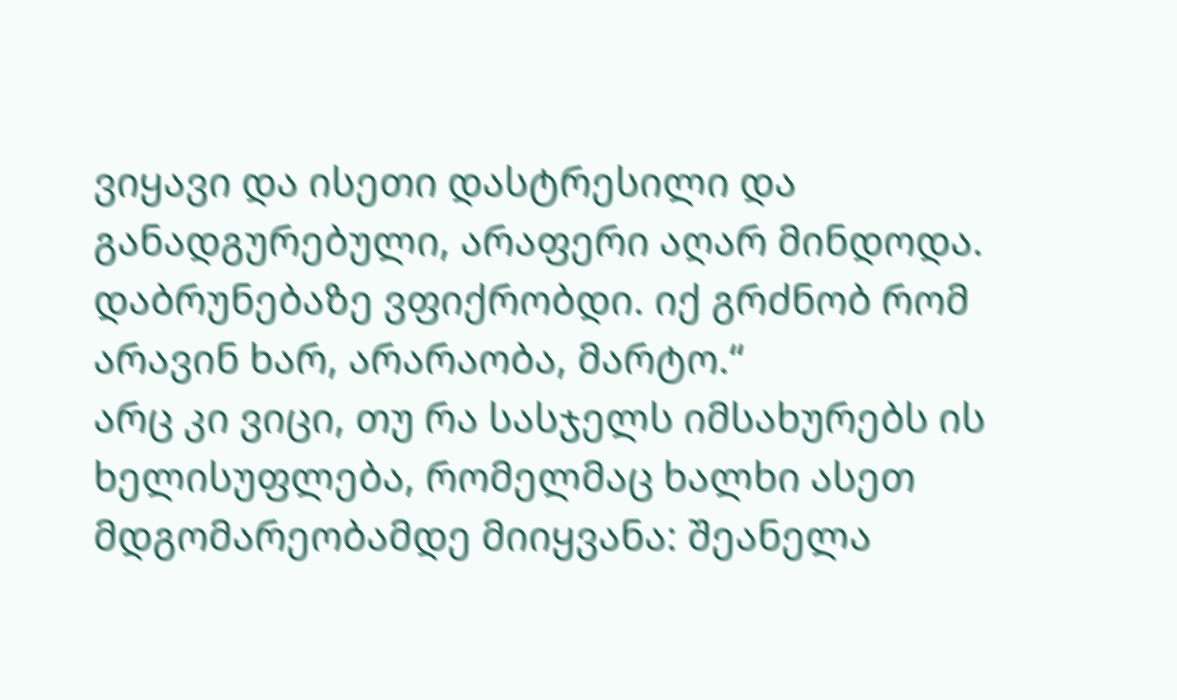ვიყავი და ისეთი დასტრესილი და განადგურებული, არაფერი აღარ მინდოდა. დაბრუნებაზე ვფიქრობდი. იქ გრძნობ რომ არავინ ხარ, არარაობა, მარტო.“
არც კი ვიცი, თუ რა სასჯელს იმსახურებს ის ხელისუფლება, რომელმაც ხალხი ასეთ მდგომარეობამდე მიიყვანა: შეანელა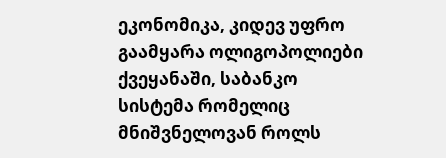ეკონომიკა, კიდევ უფრო გაამყარა ოლიგოპოლიები ქვეყანაში, საბანკო სისტემა რომელიც მნიშვნელოვან როლს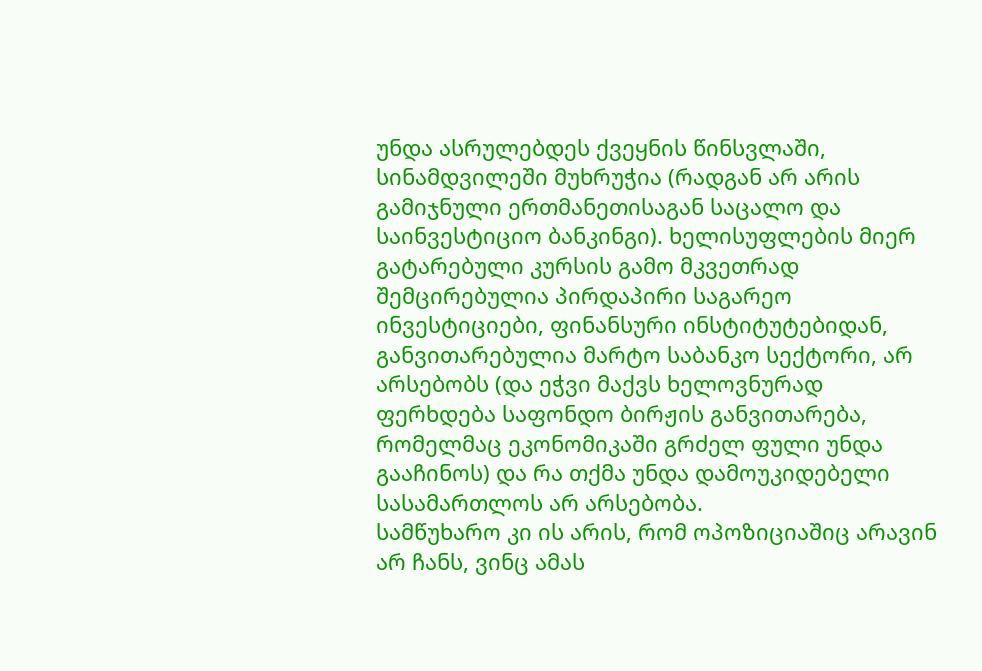უნდა ასრულებდეს ქვეყნის წინსვლაში, სინამდვილეში მუხრუჭია (რადგან არ არის გამიჯნული ერთმანეთისაგან საცალო და საინვესტიციო ბანკინგი). ხელისუფლების მიერ გატარებული კურსის გამო მკვეთრად შემცირებულია პირდაპირი საგარეო ინვესტიციები, ფინანსური ინსტიტუტებიდან, განვითარებულია მარტო საბანკო სექტორი, არ არსებობს (და ეჭვი მაქვს ხელოვნურად ფერხდება საფონდო ბირჟის განვითარება, რომელმაც ეკონომიკაში გრძელ ფული უნდა გააჩინოს) და რა თქმა უნდა დამოუკიდებელი სასამართლოს არ არსებობა.
სამწუხარო კი ის არის, რომ ოპოზიციაშიც არავინ არ ჩანს, ვინც ამას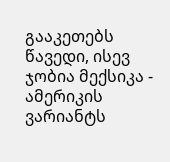გააკეთებს
წავედი, ისევ ჯობია მექსიკა - ამერიკის ვარიანტს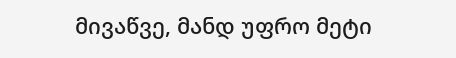მივაწვე, მანდ უფრო მეტი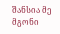შანსია მე მგონი